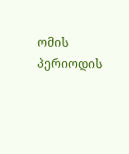ომის პერიოდის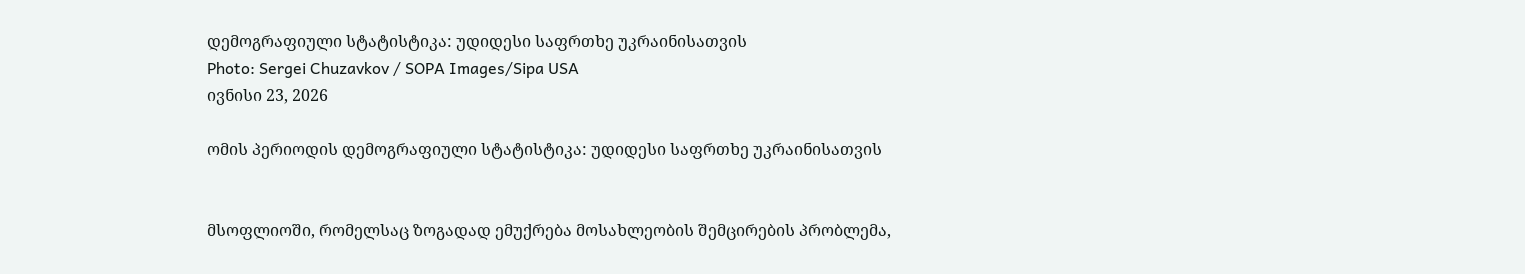დემოგრაფიული სტატისტიკა: უდიდესი საფრთხე უკრაინისათვის
Photo: Sergei Chuzavkov / SOPA Images/Sipa USA
ივნისი 23, 2026

ომის პერიოდის დემოგრაფიული სტატისტიკა: უდიდესი საფრთხე უკრაინისათვის


მსოფლიოში, რომელსაც ზოგადად ემუქრება მოსახლეობის შემცირების პრობლემა,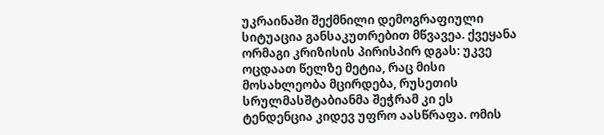უკრაინაში შექმნილი დემოგრაფიული სიტუაცია განსაკუთრებით მწვავეა. ქვეყანა ორმაგი კრიზისის პირისპირ დგას: უკვე ოცდაათ წელზე მეტია, რაც მისი მოსახლეობა მცირდება, რუსეთის სრულმასშტაბიანმა შეჭრამ კი ეს ტენდენცია კიდევ უფრო აასწრაფა. ომის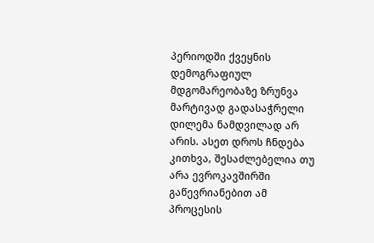პერიოდში ქვეყნის დემოგრაფიულ მდგომარეობაზე ზრუნვა მარტივად გადასაჭრელი დილემა ნამდვილად არ არის. ასეთ დროს ჩნდება კითხვა, შესაძლებელია თუ არა ევროკავშირში გაწევრიანებით ამ პროცესის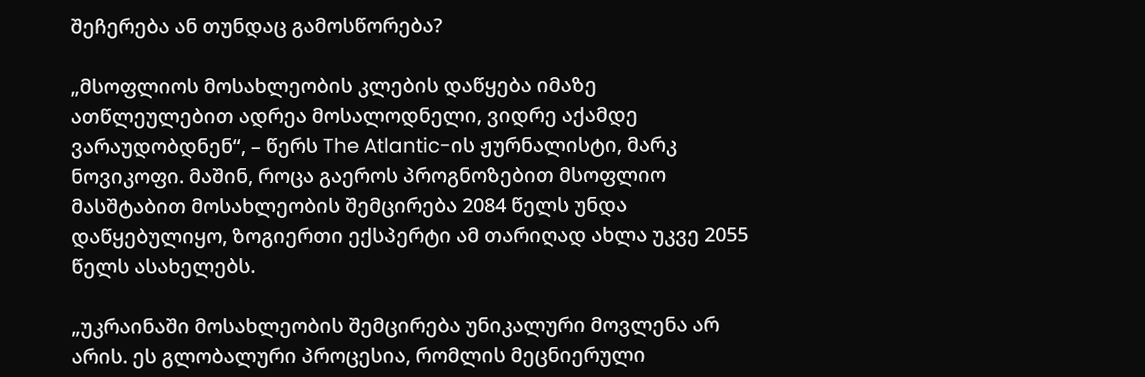შეჩერება ან თუნდაც გამოსწორება?

„მსოფლიოს მოსახლეობის კლების დაწყება იმაზე ათწლეულებით ადრეა მოსალოდნელი, ვიდრე აქამდე ვარაუდობდნენ“, – წერს The Atlantic-ის ჟურნალისტი, მარკ ნოვიკოფი. მაშინ, როცა გაეროს პროგნოზებით მსოფლიო მასშტაბით მოსახლეობის შემცირება 2084 წელს უნდა დაწყებულიყო, ზოგიერთი ექსპერტი ამ თარიღად ახლა უკვე 2055 წელს ასახელებს.

„უკრაინაში მოსახლეობის შემცირება უნიკალური მოვლენა არ არის. ეს გლობალური პროცესია, რომლის მეცნიერული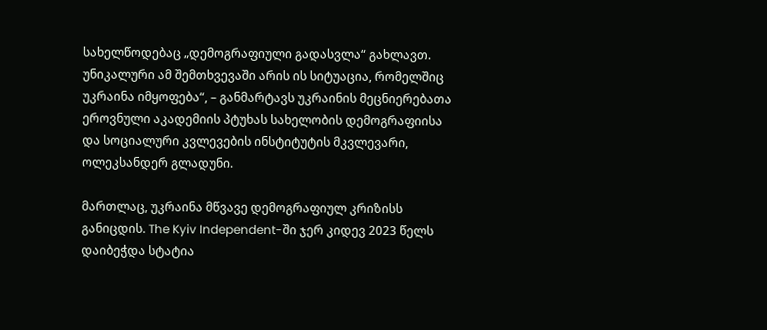სახელწოდებაც „დემოგრაფიული გადასვლა“ გახლავთ. უნიკალური ამ შემთხვევაში არის ის სიტუაცია, რომელშიც უკრაინა იმყოფება“, – განმარტავს უკრაინის მეცნიერებათა ეროვნული აკადემიის პტუხას სახელობის დემოგრაფიისა და სოციალური კვლევების ინსტიტუტის მკვლევარი, ოლეკსანდერ გლადუნი.

მართლაც, უკრაინა მწვავე დემოგრაფიულ კრიზისს განიცდის. The Kyiv Independent-ში ჯერ კიდევ 2023 წელს დაიბეჭდა სტატია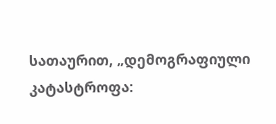სათაურით, „დემოგრაფიული კატასტროფა: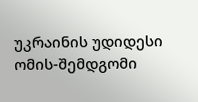უკრაინის უდიდესი ომის-შემდგომი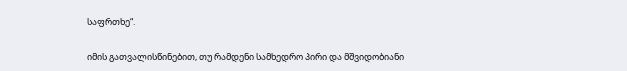საფრთხე“.

იმის გათვალისწინებით, თუ რამდენი სამხედრო პირი და მშვიდობიანი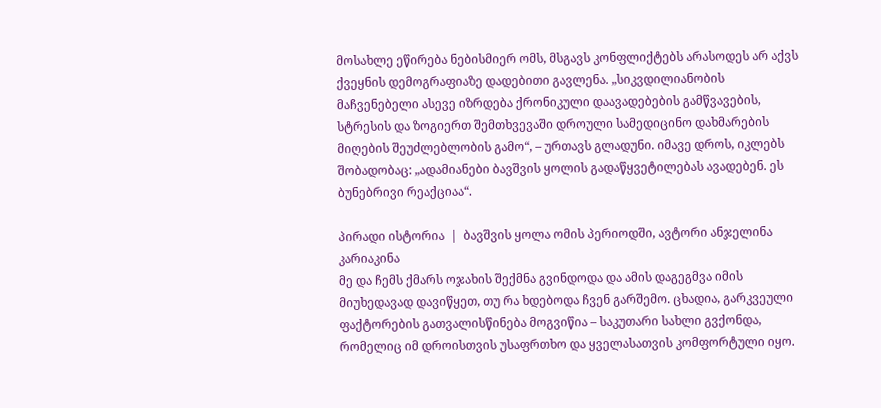მოსახლე ეწირება ნებისმიერ ომს, მსგავს კონფლიქტებს არასოდეს არ აქვს ქვეყნის დემოგრაფიაზე დადებითი გავლენა. „სიკვდილიანობის მაჩვენებელი ასევე იზრდება ქრონიკული დაავადებების გამწვავების, სტრესის და ზოგიერთ შემთხვევაში დროული სამედიცინო დახმარების მიღების შეუძლებლობის გამო“, – ურთავს გლადუნი. იმავე დროს, იკლებს შობადობაც: „ადამიანები ბავშვის ყოლის გადაწყვეტილებას ავადებენ. ეს ბუნებრივი რეაქციაა“.

პირადი ისტორია  |  ბავშვის ყოლა ომის პერიოდში, ავტორი ანჯელინა კარიაკინა
მე და ჩემს ქმარს ოჯახის შექმნა გვინდოდა და ამის დაგეგმვა იმის მიუხედავად დავიწყეთ, თუ რა ხდებოდა ჩვენ გარშემო. ცხადია, გარკვეული ფაქტორების გათვალისწინება მოგვიწია – საკუთარი სახლი გვქონდა, რომელიც იმ დროისთვის უსაფრთხო და ყველასათვის კომფორტული იყო.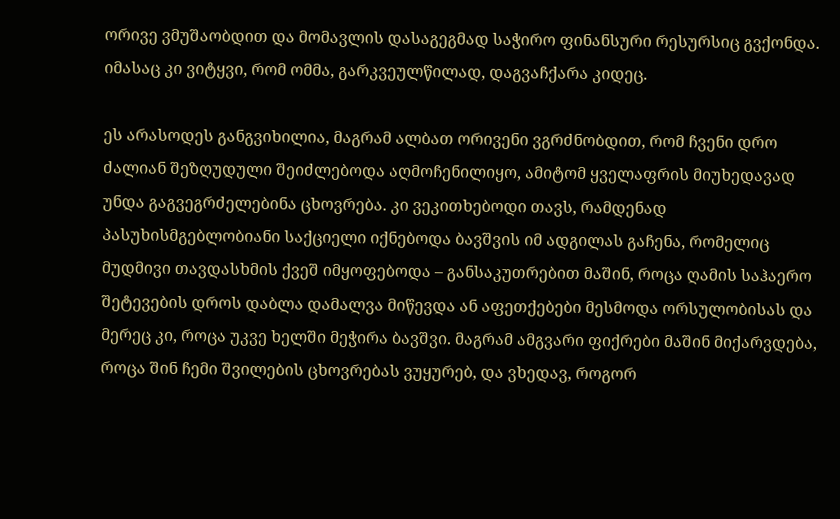ორივე ვმუშაობდით და მომავლის დასაგეგმად საჭირო ფინანსური რესურსიც გვქონდა. იმასაც კი ვიტყვი, რომ ომმა, გარკვეულწილად, დაგვაჩქარა კიდეც.

ეს არასოდეს განგვიხილია, მაგრამ ალბათ ორივენი ვგრძნობდით, რომ ჩვენი დრო ძალიან შეზღუდული შეიძლებოდა აღმოჩენილიყო, ამიტომ ყველაფრის მიუხედავად უნდა გაგვეგრძელებინა ცხოვრება. კი ვეკითხებოდი თავს, რამდენად პასუხისმგებლობიანი საქციელი იქნებოდა ბავშვის იმ ადგილას გაჩენა, რომელიც მუდმივი თავდასხმის ქვეშ იმყოფებოდა – განსაკუთრებით მაშინ, როცა ღამის საჰაერო შეტევების დროს დაბლა დამალვა მიწევდა ან აფეთქებები მესმოდა ორსულობისას და მერეც კი, როცა უკვე ხელში მეჭირა ბავშვი. მაგრამ ამგვარი ფიქრები მაშინ მიქარვდება, როცა შინ ჩემი შვილების ცხოვრებას ვუყურებ, და ვხედავ, როგორ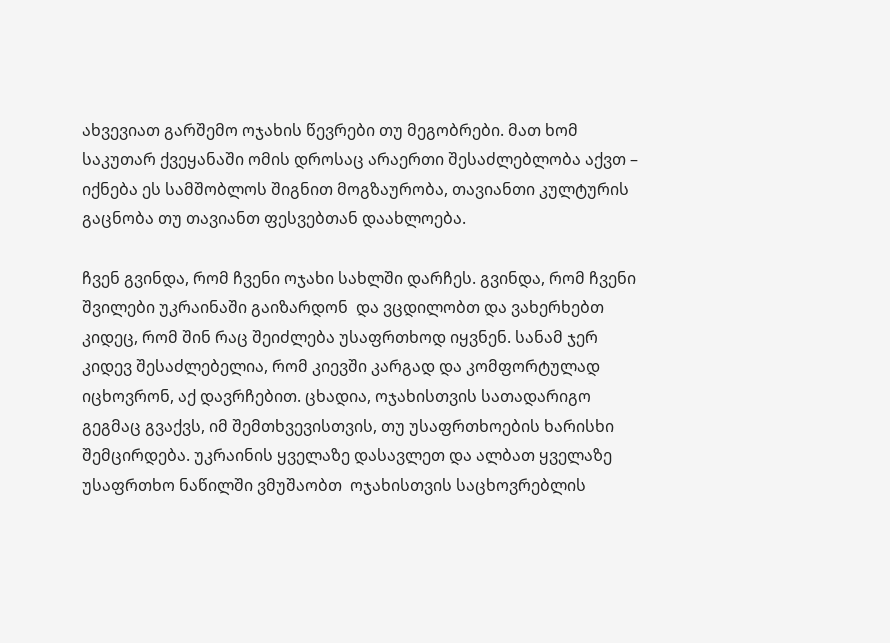ახვევიათ გარშემო ოჯახის წევრები თუ მეგობრები. მათ ხომ საკუთარ ქვეყანაში ომის დროსაც არაერთი შესაძლებლობა აქვთ – იქნება ეს სამშობლოს შიგნით მოგზაურობა, თავიანთი კულტურის გაცნობა თუ თავიანთ ფესვებთან დაახლოება.

ჩვენ გვინდა, რომ ჩვენი ოჯახი სახლში დარჩეს. გვინდა, რომ ჩვენი შვილები უკრაინაში გაიზარდონ  და ვცდილობთ და ვახერხებთ კიდეც, რომ შინ რაც შეიძლება უსაფრთხოდ იყვნენ. სანამ ჯერ კიდევ შესაძლებელია, რომ კიევში კარგად და კომფორტულად იცხოვრონ, აქ დავრჩებით. ცხადია, ოჯახისთვის სათადარიგო გეგმაც გვაქვს, იმ შემთხვევისთვის, თუ უსაფრთხოების ხარისხი შემცირდება. უკრაინის ყველაზე დასავლეთ და ალბათ ყველაზე უსაფრთხო ნაწილში ვმუშაობთ  ოჯახისთვის საცხოვრებლის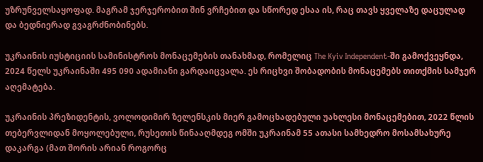უზრუნველსაყოფად. მაგრამ ჯერჯერობით შინ ვრჩებით და სწორედ ესაა ის, რაც თავს ყველაზე დაცულად და ბედნიერად გვაგრძნობინებს.

უკრაინის იუსტიციის სამინისტროს მონაცემების თანახმად, რომელიც The Kyiv Independent-ში გამოქვეყნდა, 2024 წელს უკრაინაში 495 090 ადამიანი გარდაიცვალა. ეს რიცხვი შობადობის მონაცემებს თითქმის სამჯერ აღემატება.

უკრაინის პრეზიდენტის, ვოლოდიმირ ზელენსკის მიერ გამოცხადებული უახლესი მონაცემებით, 2022 წლის თებერვლიდან მოყოლებული, რუსეთის წინააღმდეგ ომში უკრაინამ 55 ათასი სამხედრო მოსამსახურე დაკარგა (მათ შორის არიან როგორც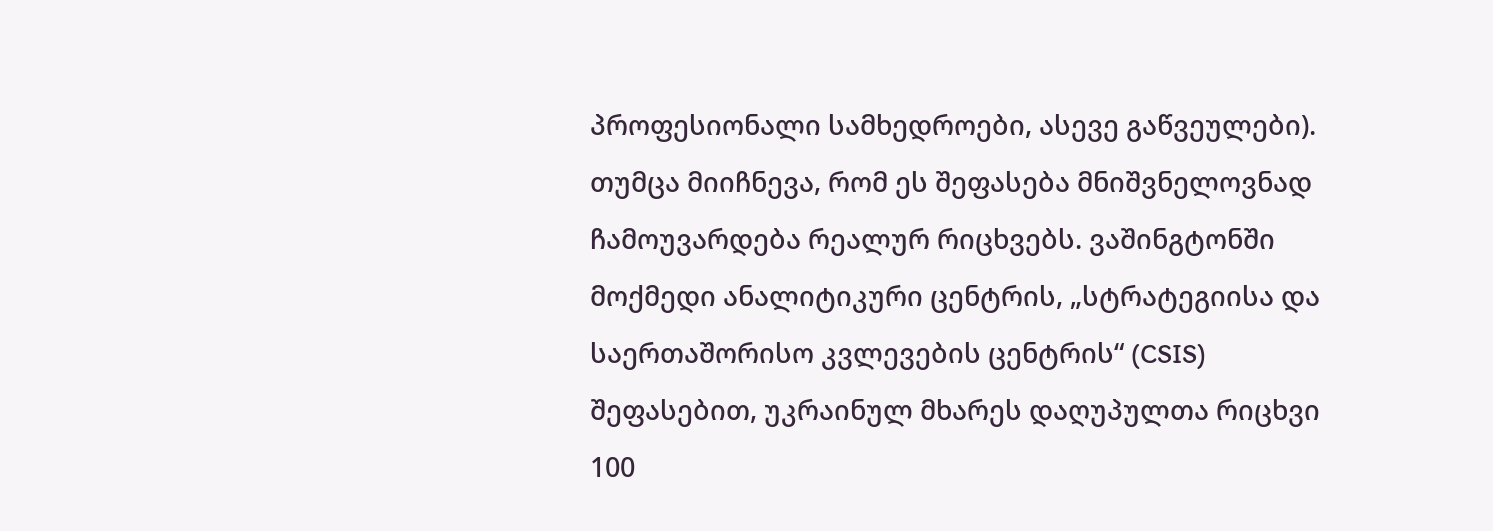პროფესიონალი სამხედროები, ასევე გაწვეულები). თუმცა მიიჩნევა, რომ ეს შეფასება მნიშვნელოვნად ჩამოუვარდება რეალურ რიცხვებს. ვაშინგტონში მოქმედი ანალიტიკური ცენტრის, „სტრატეგიისა და საერთაშორისო კვლევების ცენტრის“ (CSIS) შეფასებით, უკრაინულ მხარეს დაღუპულთა რიცხვი 100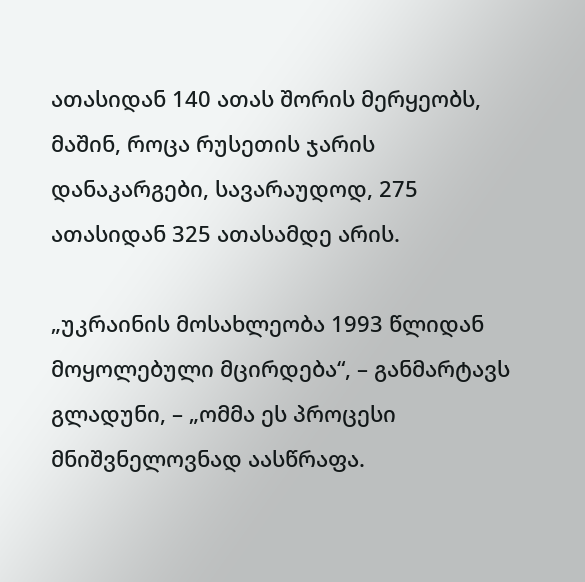ათასიდან 140 ათას შორის მერყეობს, მაშინ, როცა რუსეთის ჯარის დანაკარგები, სავარაუდოდ, 275 ათასიდან 325 ათასამდე არის.

„უკრაინის მოსახლეობა 1993 წლიდან მოყოლებული მცირდება“, – განმარტავს გლადუნი, – „ომმა ეს პროცესი მნიშვნელოვნად აასწრაფა.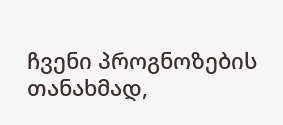ჩვენი პროგნოზების თანახმად,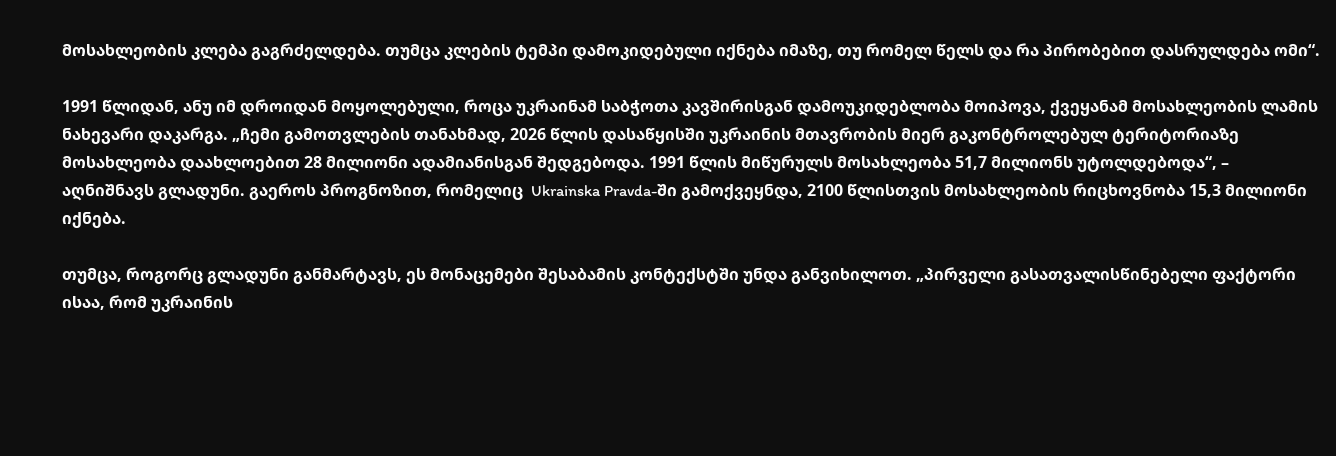მოსახლეობის კლება გაგრძელდება. თუმცა კლების ტემპი დამოკიდებული იქნება იმაზე, თუ რომელ წელს და რა პირობებით დასრულდება ომი“.

1991 წლიდან, ანუ იმ დროიდან მოყოლებული, როცა უკრაინამ საბჭოთა კავშირისგან დამოუკიდებლობა მოიპოვა, ქვეყანამ მოსახლეობის ლამის ნახევარი დაკარგა. „ჩემი გამოთვლების თანახმად, 2026 წლის დასაწყისში უკრაინის მთავრობის მიერ გაკონტროლებულ ტერიტორიაზე მოსახლეობა დაახლოებით 28 მილიონი ადამიანისგან შედგებოდა. 1991 წლის მიწურულს მოსახლეობა 51,7 მილიონს უტოლდებოდა“, – აღნიშნავს გლადუნი. გაეროს პროგნოზით, რომელიც  Ukrainska Pravda-ში გამოქვეყნდა, 2100 წლისთვის მოსახლეობის რიცხოვნობა 15,3 მილიონი იქნება.

თუმცა, როგორც გლადუნი განმარტავს, ეს მონაცემები შესაბამის კონტექსტში უნდა განვიხილოთ. „პირველი გასათვალისწინებელი ფაქტორი ისაა, რომ უკრაინის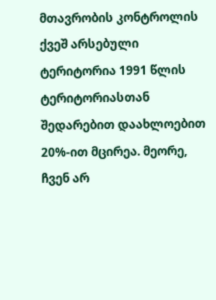მთავრობის კონტროლის ქვეშ არსებული ტერიტორია 1991 წლის ტერიტორიასთან შედარებით დაახლოებით 20%-ით მცირეა. მეორე, ჩვენ არ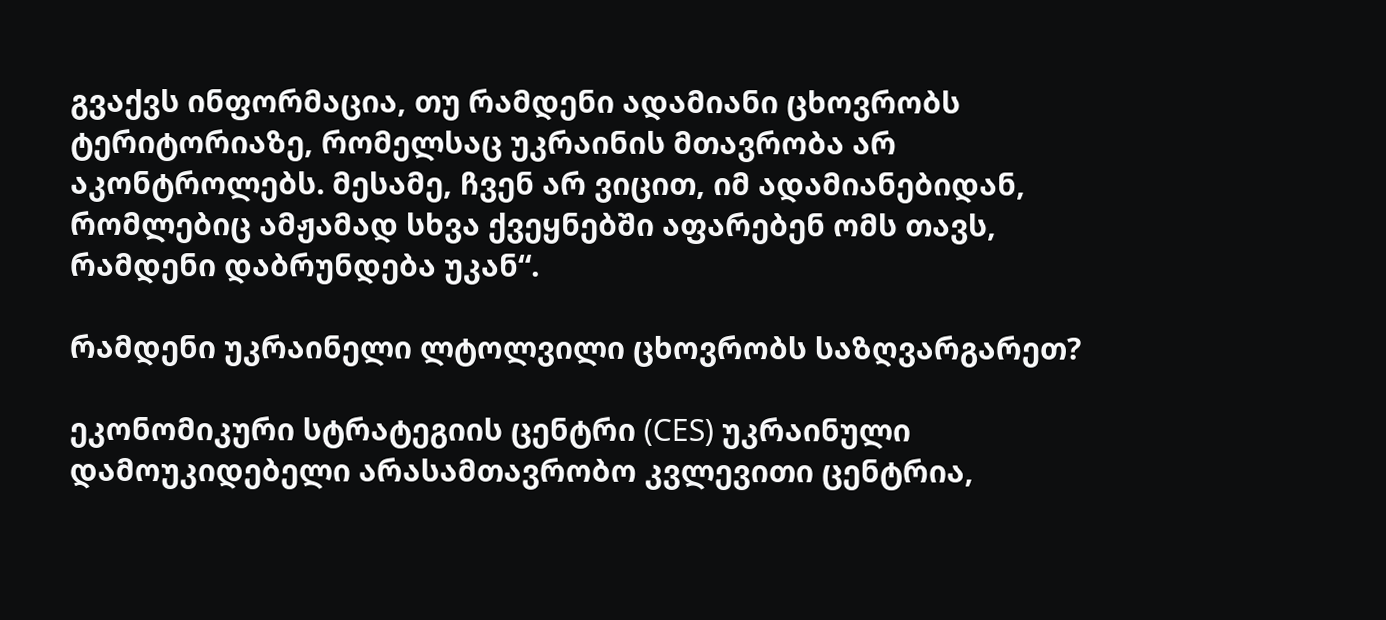გვაქვს ინფორმაცია, თუ რამდენი ადამიანი ცხოვრობს ტერიტორიაზე, რომელსაც უკრაინის მთავრობა არ აკონტროლებს. მესამე, ჩვენ არ ვიცით, იმ ადამიანებიდან, რომლებიც ამჟამად სხვა ქვეყნებში აფარებენ ომს თავს, რამდენი დაბრუნდება უკან“.

რამდენი უკრაინელი ლტოლვილი ცხოვრობს საზღვარგარეთ?

ეკონომიკური სტრატეგიის ცენტრი (CES) უკრაინული დამოუკიდებელი არასამთავრობო კვლევითი ცენტრია,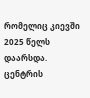რომელიც კიევში 2025 წელს დაარსდა. ცენტრის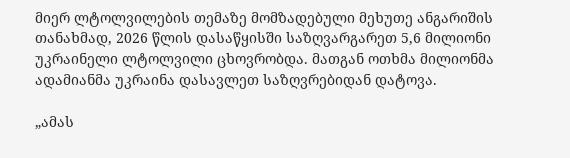მიერ ლტოლვილების თემაზე მომზადებული მეხუთე ანგარიშის თანახმად, 2026 წლის დასაწყისში საზღვარგარეთ 5,6 მილიონი უკრაინელი ლტოლვილი ცხოვრობდა. მათგან ოთხმა მილიონმა ადამიანმა უკრაინა დასავლეთ საზღვრებიდან დატოვა.

„ამას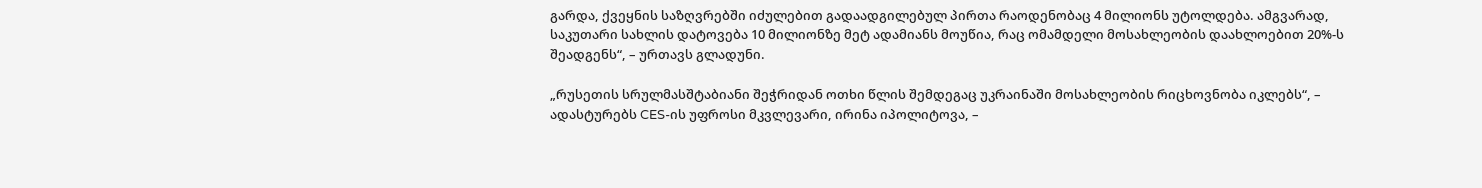გარდა, ქვეყნის საზღვრებში იძულებით გადაადგილებულ პირთა რაოდენობაც 4 მილიონს უტოლდება. ამგვარად, საკუთარი სახლის დატოვება 10 მილიონზე მეტ ადამიანს მოუწია, რაც ომამდელი მოსახლეობის დაახლოებით 20%-ს შეადგენს“, – ურთავს გლადუნი.

„რუსეთის სრულმასშტაბიანი შეჭრიდან ოთხი წლის შემდეგაც უკრაინაში მოსახლეობის რიცხოვნობა იკლებს“, – ადასტურებს CES-ის უფროსი მკვლევარი, ირინა იპოლიტოვა, –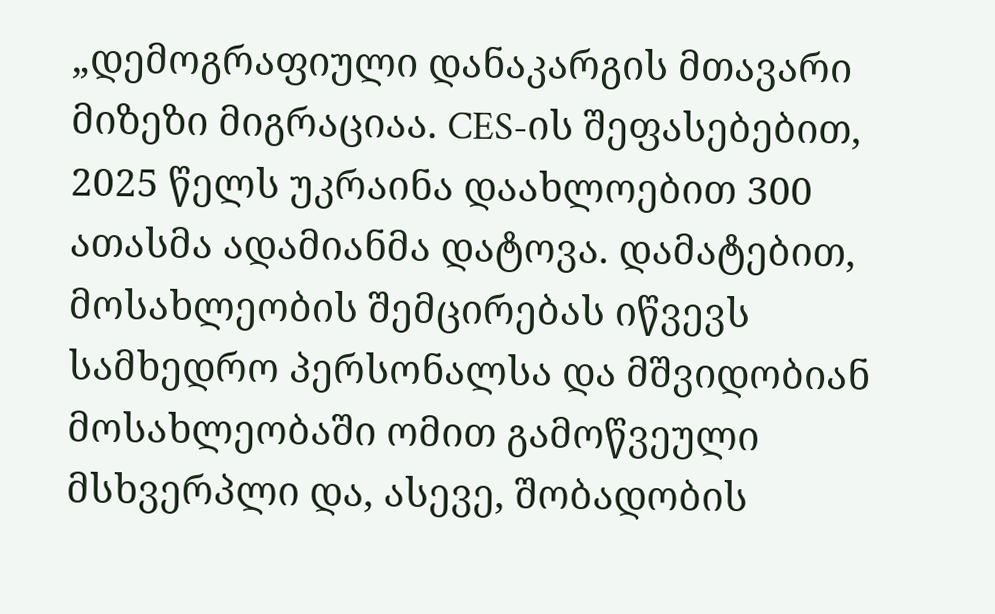„დემოგრაფიული დანაკარგის მთავარი მიზეზი მიგრაციაა. CES-ის შეფასებებით, 2025 წელს უკრაინა დაახლოებით 300 ათასმა ადამიანმა დატოვა. დამატებით, მოსახლეობის შემცირებას იწვევს სამხედრო პერსონალსა და მშვიდობიან მოსახლეობაში ომით გამოწვეული მსხვერპლი და, ასევე, შობადობის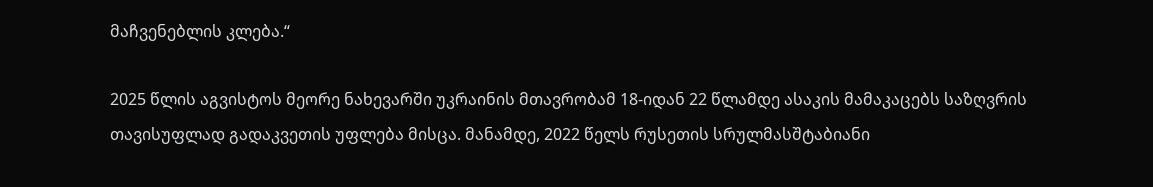მაჩვენებლის კლება.“

2025 წლის აგვისტოს მეორე ნახევარში უკრაინის მთავრობამ 18-იდან 22 წლამდე ასაკის მამაკაცებს საზღვრის თავისუფლად გადაკვეთის უფლება მისცა. მანამდე, 2022 წელს რუსეთის სრულმასშტაბიანი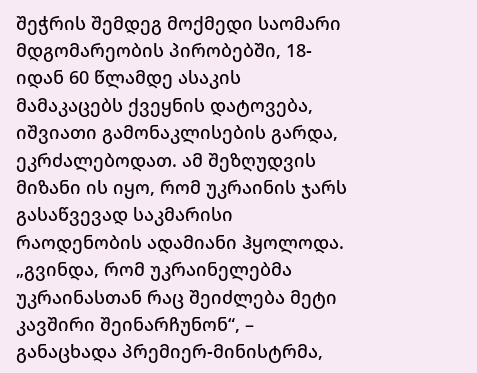შეჭრის შემდეგ მოქმედი საომარი მდგომარეობის პირობებში, 18-იდან 60 წლამდე ასაკის მამაკაცებს ქვეყნის დატოვება, იშვიათი გამონაკლისების გარდა, ეკრძალებოდათ. ამ შეზღუდვის მიზანი ის იყო, რომ უკრაინის ჯარს გასაწვევად საკმარისი რაოდენობის ადამიანი ჰყოლოდა. „გვინდა, რომ უკრაინელებმა უკრაინასთან რაც შეიძლება მეტი კავშირი შეინარჩუნონ“, – განაცხადა პრემიერ-მინისტრმა,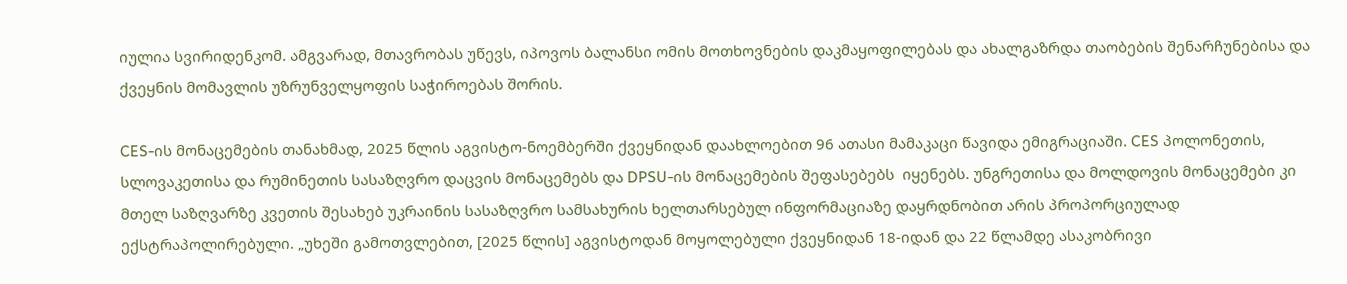იულია სვირიდენკომ. ამგვარად, მთავრობას უწევს, იპოვოს ბალანსი ომის მოთხოვნების დაკმაყოფილებას და ახალგაზრდა თაობების შენარჩუნებისა და ქვეყნის მომავლის უზრუნველყოფის საჭიროებას შორის.

CES-ის მონაცემების თანახმად, 2025 წლის აგვისტო-ნოემბერში ქვეყნიდან დაახლოებით 96 ათასი მამაკაცი წავიდა ემიგრაციაში. CES პოლონეთის, სლოვაკეთისა და რუმინეთის სასაზღვრო დაცვის მონაცემებს და DPSU-ის მონაცემების შეფასებებს  იყენებს. უნგრეთისა და მოლდოვის მონაცემები კი მთელ საზღვარზე კვეთის შესახებ უკრაინის სასაზღვრო სამსახურის ხელთარსებულ ინფორმაციაზე დაყრდნობით არის პროპორციულად ექსტრაპოლირებული. „უხეში გამოთვლებით, [2025 წლის] აგვისტოდან მოყოლებული ქვეყნიდან 18-იდან და 22 წლამდე ასაკობრივი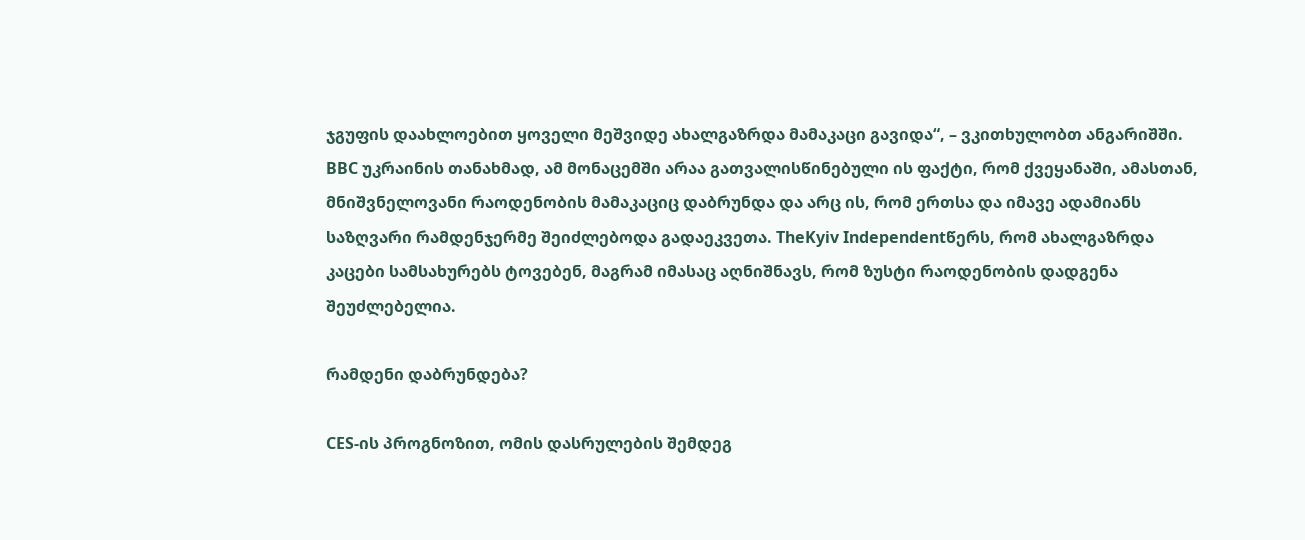ჯგუფის დაახლოებით ყოველი მეშვიდე ახალგაზრდა მამაკაცი გავიდა“, – ვკითხულობთ ანგარიშში. BBC უკრაინის თანახმად, ამ მონაცემში არაა გათვალისწინებული ის ფაქტი, რომ ქვეყანაში, ამასთან, მნიშვნელოვანი რაოდენობის მამაკაციც დაბრუნდა და არც ის, რომ ერთსა და იმავე ადამიანს საზღვარი რამდენჯერმე შეიძლებოდა გადაეკვეთა. TheKyiv Independentწერს, რომ ახალგაზრდა კაცები სამსახურებს ტოვებენ, მაგრამ იმასაც აღნიშნავს, რომ ზუსტი რაოდენობის დადგენა შეუძლებელია.

რამდენი დაბრუნდება?

CES-ის პროგნოზით, ომის დასრულების შემდეგ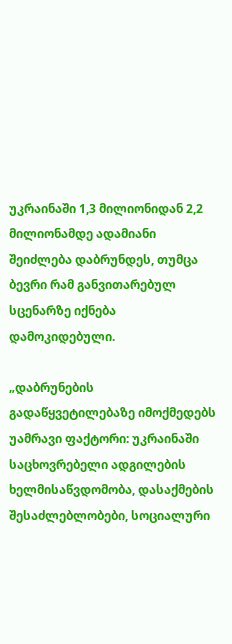უკრაინაში 1,3 მილიონიდან 2,2 მილიონამდე ადამიანი შეიძლება დაბრუნდეს, თუმცა ბევრი რამ განვითარებულ სცენარზე იქნება დამოკიდებული.

„დაბრუნების გადაწყვეტილებაზე იმოქმედებს უამრავი ფაქტორი: უკრაინაში საცხოვრებელი ადგილების ხელმისაწვდომობა, დასაქმების შესაძლებლობები, სოციალური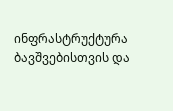ინფრასტრუქტურა ბავშვებისთვის და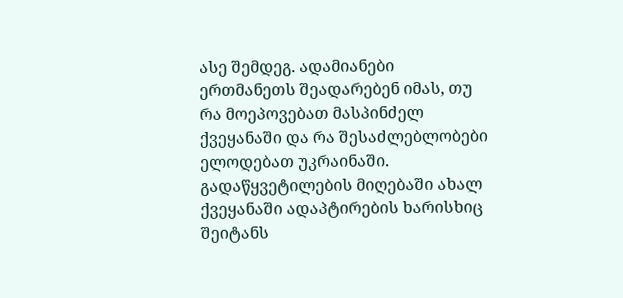ასე შემდეგ. ადამიანები ერთმანეთს შეადარებენ იმას, თუ რა მოეპოვებათ მასპინძელ ქვეყანაში და რა შესაძლებლობები ელოდებათ უკრაინაში. გადაწყვეტილების მიღებაში ახალ ქვეყანაში ადაპტირების ხარისხიც შეიტანს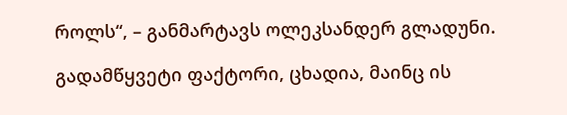როლს“, – განმარტავს ოლეკსანდერ გლადუნი.

გადამწყვეტი ფაქტორი, ცხადია, მაინც ის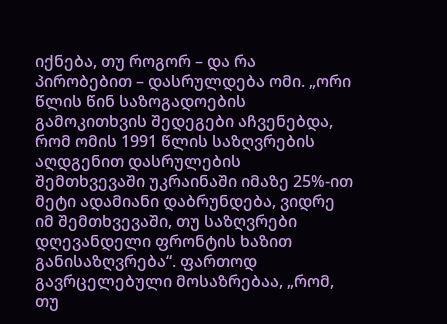იქნება, თუ როგორ – და რა პირობებით – დასრულდება ომი. „ორი წლის წინ საზოგადოების გამოკითხვის შედეგები აჩვენებდა, რომ ომის 1991 წლის საზღვრების აღდგენით დასრულების შემთხვევაში უკრაინაში იმაზე 25%-ით მეტი ადამიანი დაბრუნდება, ვიდრე  იმ შემთხვევაში, თუ საზღვრები დღევანდელი ფრონტის ხაზით განისაზღვრება“. ფართოდ გავრცელებული მოსაზრებაა, „რომ, თუ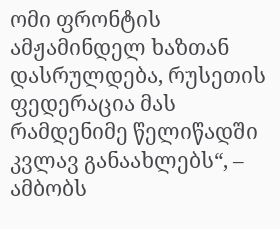ომი ფრონტის ამჟამინდელ ხაზთან დასრულდება, რუსეთის ფედერაცია მას რამდენიმე წელიწადში კვლავ განაახლებს“, – ამბობს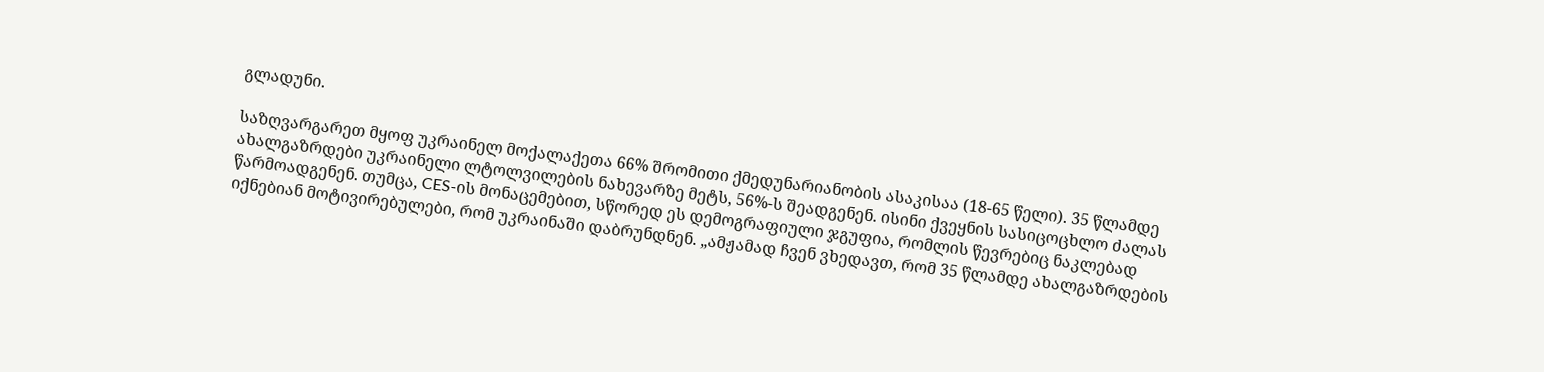გლადუნი.

საზღვარგარეთ მყოფ უკრაინელ მოქალაქეთა 66% შრომითი ქმედუნარიანობის ასაკისაა (18-65 წელი). 35 წლამდე ახალგაზრდები უკრაინელი ლტოლვილების ნახევარზე მეტს, 56%-ს შეადგენენ. ისინი ქვეყნის სასიცოცხლო ძალას წარმოადგენენ. თუმცა, CES-ის მონაცემებით, სწორედ ეს დემოგრაფიული ჯგუფია, რომლის წევრებიც ნაკლებად იქნებიან მოტივირებულები, რომ უკრაინაში დაბრუნდნენ. „ამჟამად ჩვენ ვხედავთ, რომ 35 წლამდე ახალგაზრდების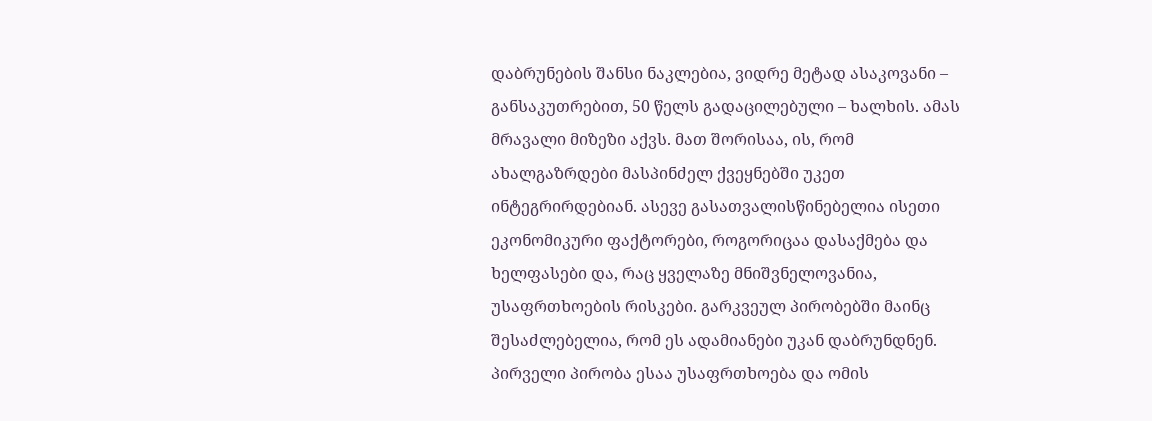დაბრუნების შანსი ნაკლებია, ვიდრე მეტად ასაკოვანი – განსაკუთრებით, 50 წელს გადაცილებული – ხალხის. ამას მრავალი მიზეზი აქვს. მათ შორისაა, ის, რომ ახალგაზრდები მასპინძელ ქვეყნებში უკეთ ინტეგრირდებიან. ასევე გასათვალისწინებელია ისეთი ეკონომიკური ფაქტორები, როგორიცაა დასაქმება და ხელფასები და, რაც ყველაზე მნიშვნელოვანია, უსაფრთხოების რისკები. გარკვეულ პირობებში მაინც შესაძლებელია, რომ ეს ადამიანები უკან დაბრუნდნენ. პირველი პირობა ესაა უსაფრთხოება და ომის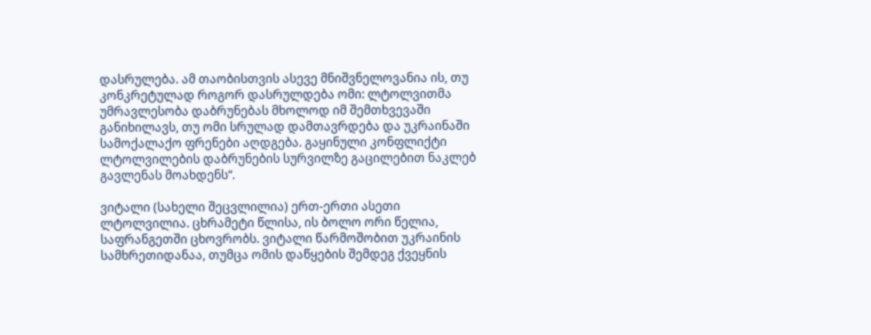დასრულება. ამ თაობისთვის ასევე მნიშვნელოვანია ის, თუ კონკრეტულად როგორ დასრულდება ომი: ლტოლვითმა უმრავლესობა დაბრუნებას მხოლოდ იმ შემთხვევაში განიხილავს, თუ ომი სრულად დამთავრდება და უკრაინაში სამოქალაქო ფრენები აღდგება. გაყინული კონფლიქტი ლტოლვილების დაბრუნების სურვილზე გაცილებით ნაკლებ გავლენას მოახდენს“.

ვიტალი (სახელი შეცვლილია) ერთ-ერთი ასეთი ლტოლვილია. ცხრამეტი წლისა, ის ბოლო ორი წელია, საფრანგეთში ცხოვრობს. ვიტალი წარმოშობით უკრაინის სამხრეთიდანაა, თუმცა ომის დაწყების შემდეგ ქვეყნის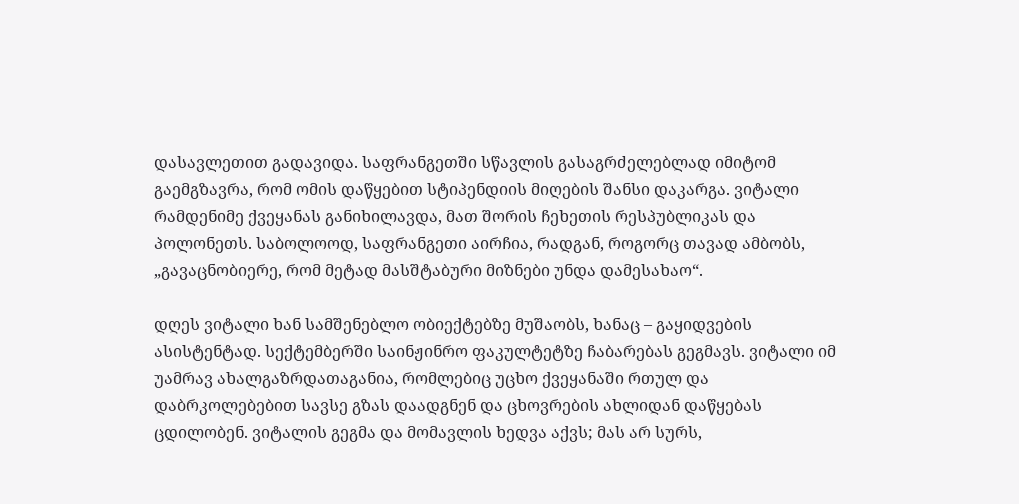დასავლეთით გადავიდა. საფრანგეთში სწავლის გასაგრძელებლად იმიტომ გაემგზავრა, რომ ომის დაწყებით სტიპენდიის მიღების შანსი დაკარგა. ვიტალი რამდენიმე ქვეყანას განიხილავდა, მათ შორის ჩეხეთის რესპუბლიკას და პოლონეთს. საბოლოოდ, საფრანგეთი აირჩია, რადგან, როგორც თავად ამბობს, „გავაცნობიერე, რომ მეტად მასშტაბური მიზნები უნდა დამესახაო“.

დღეს ვიტალი ხან სამშენებლო ობიექტებზე მუშაობს, ხანაც – გაყიდვების ასისტენტად. სექტემბერში საინჟინრო ფაკულტეტზე ჩაბარებას გეგმავს. ვიტალი იმ უამრავ ახალგაზრდათაგანია, რომლებიც უცხო ქვეყანაში რთულ და დაბრკოლებებით სავსე გზას დაადგნენ და ცხოვრების ახლიდან დაწყებას ცდილობენ. ვიტალის გეგმა და მომავლის ხედვა აქვს; მას არ სურს,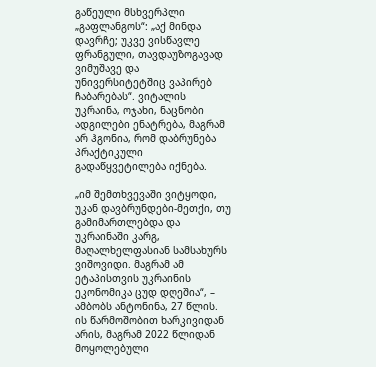გაწეული მსხვერპლი „გაფლანგოს“: „აქ მინდა დავრჩე; უკვე ვისწავლე ფრანგული, თავდაუზოგავად ვიმუშავე და უნივერსიტეტშიც ვაპირებ ჩაბარებას“. ვიტალის უკრაინა, ოჯახი, ნაცნობი ადგილები ენატრება, მაგრამ არ ჰგონია, რომ დაბრუნება პრაქტიკული გადაწყვეტილება იქნება.

„იმ შემთხვევაში ვიტყოდი, უკან დავბრუნდები-მეთქი, თუ გამიმართლებდა და უკრაინაში კარგ, მაღალხელფასიან სამსახურს ვიშოვიდი. მაგრამ ამ ეტაპისთვის უკრაინის ეკონომიკა ცუდ დღეშია“, – ამბობს ანტონინა, 27 წლის. ის წარმოშობით ხარკივიდან არის, მაგრამ 2022 წლიდან მოყოლებული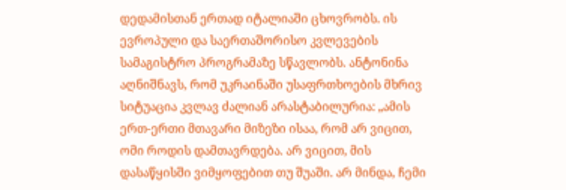დედამისთან ერთად იტალიაში ცხოვრობს. ის ევროპული და საერთაშორისო კვლევების სამაგისტრო პროგრამაზე სწავლობს. ანტონინა აღნიშნავს, რომ უკრაინაში უსაფრთხოების მხრივ სიტუაცია კვლავ ძალიან არასტაბილურია: „ამის ერთ-ერთი მთავარი მიზეზი ისაა, რომ არ ვიცით, ომი როდის დამთავრდება. არ ვიცით, მის დასაწყისში ვიმყოფებით თუ შუაში. არ მინდა, ჩემი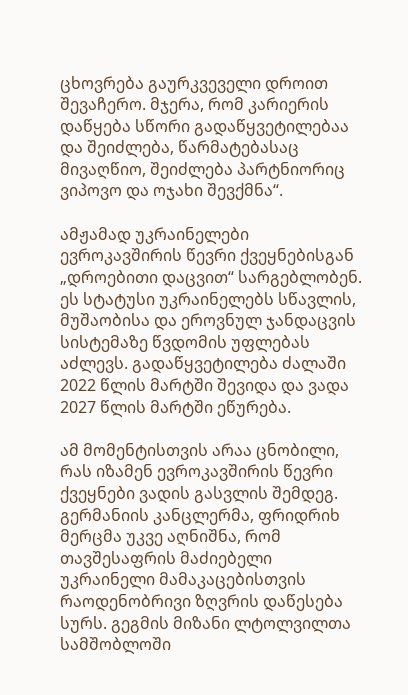ცხოვრება გაურკვეველი დროით შევაჩერო. მჯერა, რომ კარიერის დაწყება სწორი გადაწყვეტილებაა და შეიძლება, წარმატებასაც მივაღწიო, შეიძლება პარტნიორიც ვიპოვო და ოჯახი შევქმნა“.

ამჟამად უკრაინელები ევროკავშირის წევრი ქვეყნებისგან „დროებითი დაცვით“ სარგებლობენ. ეს სტატუსი უკრაინელებს სწავლის, მუშაობისა და ეროვნულ ჯანდაცვის სისტემაზე წვდომის უფლებას აძლევს. გადაწყვეტილება ძალაში 2022 წლის მარტში შევიდა და ვადა 2027 წლის მარტში ეწურება.

ამ მომენტისთვის არაა ცნობილი, რას იზამენ ევროკავშირის წევრი ქვეყნები ვადის გასვლის შემდეგ. გერმანიის კანცლერმა, ფრიდრიხ მერცმა უკვე აღნიშნა, რომ თავშესაფრის მაძიებელი უკრაინელი მამაკაცებისთვის რაოდენობრივი ზღვრის დაწესება სურს. გეგმის მიზანი ლტოლვილთა სამშობლოში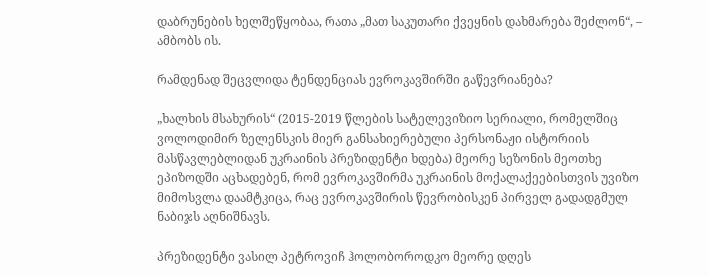დაბრუნების ხელშეწყობაა, რათა „მათ საკუთარი ქვეყნის დახმარება შეძლონ“, – ამბობს ის.

რამდენად შეცვლიდა ტენდენციას ევროკავშირში გაწევრიანება?

„ხალხის მსახურის“ (2015-2019 წლების სატელევიზიო სერიალი, რომელშიც ვოლოდიმირ ზელენსკის მიერ განსახიერებული პერსონაჟი ისტორიის მასწავლებლიდან უკრაინის პრეზიდენტი ხდება) მეორე სეზონის მეოთხე ეპიზოდში აცხადებენ, რომ ევროკავშირმა უკრაინის მოქალაქეებისთვის უვიზო მიმოსვლა დაამტკიცა, რაც ევროკავშირის წევრობისკენ პირველ გადადგმულ ნაბიჯს აღნიშნავს.

პრეზიდენტი ვასილ პეტროვიჩ ჰოლობოროდკო მეორე დღეს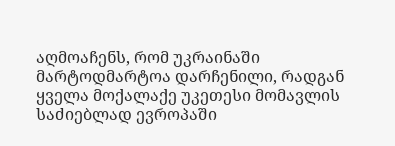აღმოაჩენს, რომ უკრაინაში მარტოდმარტოა დარჩენილი, რადგან ყველა მოქალაქე უკეთესი მომავლის საძიებლად ევროპაში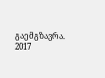გაემგზავრა. 2017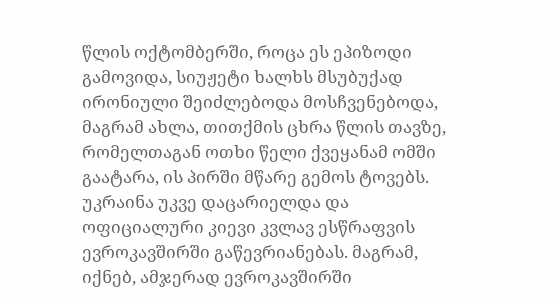წლის ოქტომბერში, როცა ეს ეპიზოდი გამოვიდა, სიუჟეტი ხალხს მსუბუქად ირონიული შეიძლებოდა მოსჩვენებოდა, მაგრამ ახლა, თითქმის ცხრა წლის თავზე, რომელთაგან ოთხი წელი ქვეყანამ ომში გაატარა, ის პირში მწარე გემოს ტოვებს. უკრაინა უკვე დაცარიელდა და ოფიციალური კიევი კვლავ ესწრაფვის ევროკავშირში გაწევრიანებას. მაგრამ, იქნებ, ამჯერად ევროკავშირში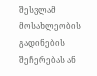შესვლამ მოსახლეობის გადინების შეჩერებას ან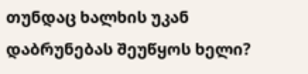თუნდაც ხალხის უკან დაბრუნებას შეუწყოს ხელი?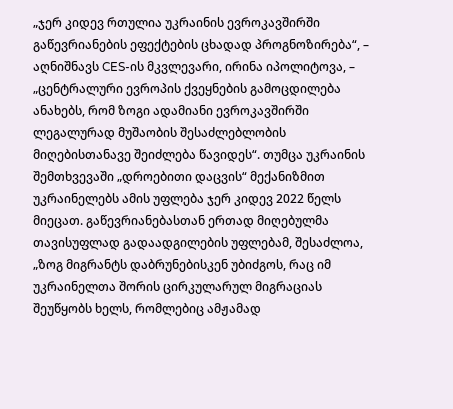„ჯერ კიდევ რთულია უკრაინის ევროკავშირში გაწევრიანების ეფექტების ცხადად პროგნოზირება“, – აღნიშნავს CES-ის მკვლევარი, ირინა იპოლიტოვა, – „ცენტრალური ევროპის ქვეყნების გამოცდილება ანახებს, რომ ზოგი ადამიანი ევროკავშირში ლეგალურად მუშაობის შესაძლებლობის მიღებისთანავე შეიძლება წავიდეს“. თუმცა უკრაინის შემთხვევაში „დროებითი დაცვის“ მექანიზმით უკრაინელებს ამის უფლება ჯერ კიდევ 2022 წელს მიეცათ. გაწევრიანებასთან ერთად მიღებულმა თავისუფლად გადაადგილების უფლებამ, შესაძლოა, „ზოგ მიგრანტს დაბრუნებისკენ უბიძგოს, რაც იმ უკრაინელთა შორის ცირკულარულ მიგრაციას შეუწყობს ხელს, რომლებიც ამჟამად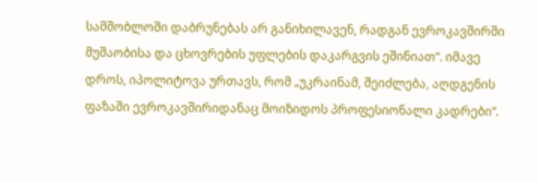სამშობლოში დაბრუნებას არ განიხილავენ, რადგან ევროკავშირში მუშაობისა და ცხოვრების უფლების დაკარგვის ეშინიათ“. იმავე დროს, იპოლიტოვა ურთავს, რომ „უკრაინამ, შეიძლება, აღდგენის ფაზაში ევროკავშირიდანაც მოიზიდოს პროფესიონალი კადრები“.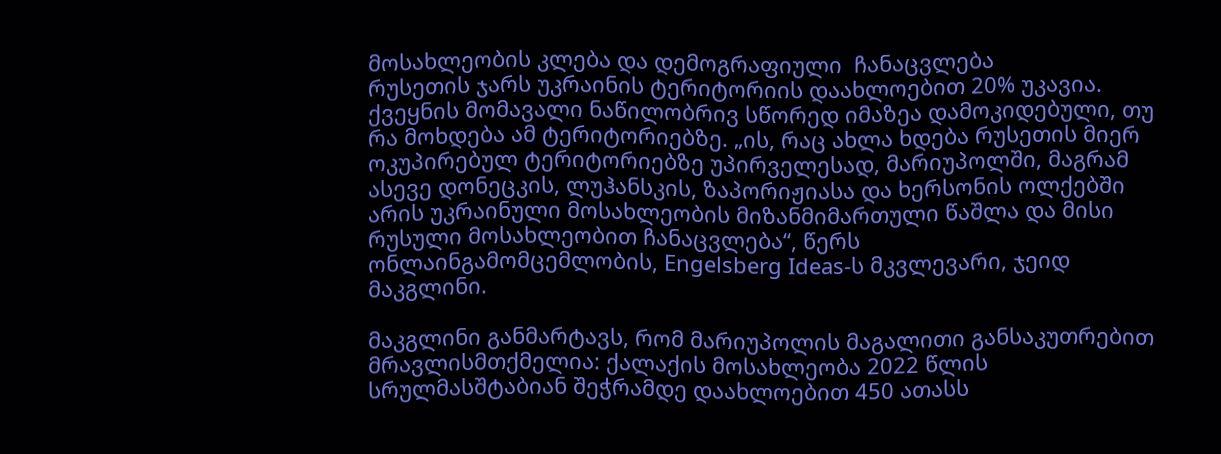მოსახლეობის კლება და დემოგრაფიული  ჩანაცვლება
რუსეთის ჯარს უკრაინის ტერიტორიის დაახლოებით 20% უკავია. ქვეყნის მომავალი ნაწილობრივ სწორედ იმაზეა დამოკიდებული, თუ რა მოხდება ამ ტერიტორიებზე. „ის, რაც ახლა ხდება რუსეთის მიერ ოკუპირებულ ტერიტორიებზე უპირველესად, მარიუპოლში, მაგრამ ასევე დონეცკის, ლუჰანსკის, ზაპორიჟიასა და ხერსონის ოლქებში არის უკრაინული მოსახლეობის მიზანმიმართული წაშლა და მისი რუსული მოსახლეობით ჩანაცვლება“, წერს ონლაინგამომცემლობის, Engelsberg Ideas-ს მკვლევარი, ჯეიდ მაკგლინი.

მაკგლინი განმარტავს, რომ მარიუპოლის მაგალითი განსაკუთრებით მრავლისმთქმელია: ქალაქის მოსახლეობა 2022 წლის სრულმასშტაბიან შეჭრამდე დაახლოებით 450 ათასს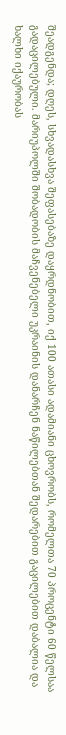შეადგენდა; დღეს, სხვადასხვა შეფასებაზე დაყრდნობით, იქ 100 ათასი ადამიანი ცხოვრობს, რომელთა 70 პროცენტი 60 წელსაა გადაცილებული. მარიუპოლში შობადობის მაჩვენებელი უკრაინის დანარჩენ ნაწილებთან შედარებით გაცილებით დაბალია და ხალხი იქაურობას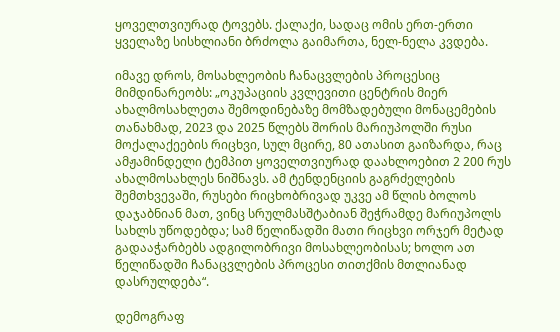ყოველთვიურად ტოვებს. ქალაქი, სადაც ომის ერთ-ერთი ყველაზე სისხლიანი ბრძოლა გაიმართა, ნელ-ნელა კვდება.

იმავე დროს, მოსახლეობის ჩანაცვლების პროცესიც მიმდინარეობს: „ოკუპაციის კვლევითი ცენტრის მიერ ახალმოსახლეთა შემოდინებაზე მომზადებული მონაცემების თანახმად, 2023 და 2025 წლებს შორის მარიუპოლში რუსი მოქალაქეების რიცხვი, სულ მცირე, 80 ათასით გაიზარდა, რაც ამჟამინდელი ტემპით ყოველთვიურად დაახლოებით 2 200 რუს ახალმოსახლეს ნიშნავს. ამ ტენდენციის გაგრძელების შემთხვევაში, რუსები რიცხობრივად უკვე ამ წლის ბოლოს დაჯაბნიან მათ, ვინც სრულმასშტაბიან შეჭრამდე მარიუპოლს სახლს უწოდებდა; სამ წელიწადში მათი რიცხვი ორჯერ მეტად გადააჭარბებს ადგილობრივი მოსახლეობისას; ხოლო ათ წელიწადში ჩანაცვლების პროცესი თითქმის მთლიანად დასრულდება“.

დემოგრაფ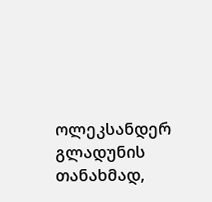ოლეკსანდერ გლადუნის თანახმად,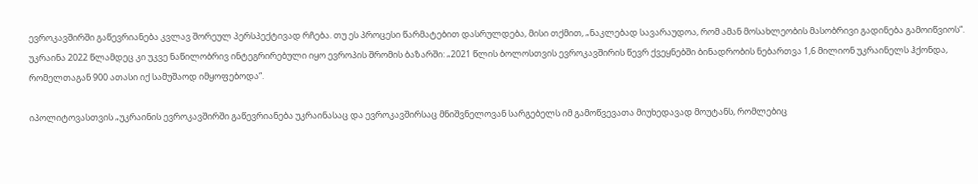ევროკავშირში გაწევრიანება კვლავ შორეულ პერსპექტივად რჩება. თუ ეს პროცესი წარმატებით დასრულდება, მისი თქმით, „ნაკლებად სავარაუდოა, რომ ამან მოსახლეობის მასობრივი გადინება გამოიწვიოს“. უკრაინა 2022 წლამდეც კი უკვე ნაწილობრივ ინტეგრირებული იყო ევროპის შრომის ბაზარში: „2021 წლის ბოლოსთვის ევროკავშირის წევრ ქვეყნებში ბინადრობის ნებართვა 1,6 მილიონ უკრაინელს ჰქონდა, რომელთაგან 900 ათასი იქ სამუშაოდ იმყოფებოდა“.

იპოლიტოვასთვის „უკრაინის ევროკავშირში გაწევრიანება უკრაინასაც და ევროკავშირსაც მნიშვნელოვან სარგებელს იმ გამოწვევათა მიუხედავად მოუტანს, რომლებიც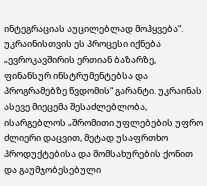ინტეგრაციას აუცილებლად მოჰყვება“. უკრაინისთვის ეს პროცესი იქნება „ევროკავშირის ერთიან ბაზარზე, ფინანსურ ინსტრუმენტებსა და პროგრამებზე წვდომის“ გარანტი. უკრაინას ასევე მიეცემა შესაძლებლობა, ისარგებლოს „შრომითი უფლებების უფრო ძლიერი დაცვით, მეტად უსაფრთხო პროდუქტებისა და მომსახურების ქონით და გაუმჯობესებული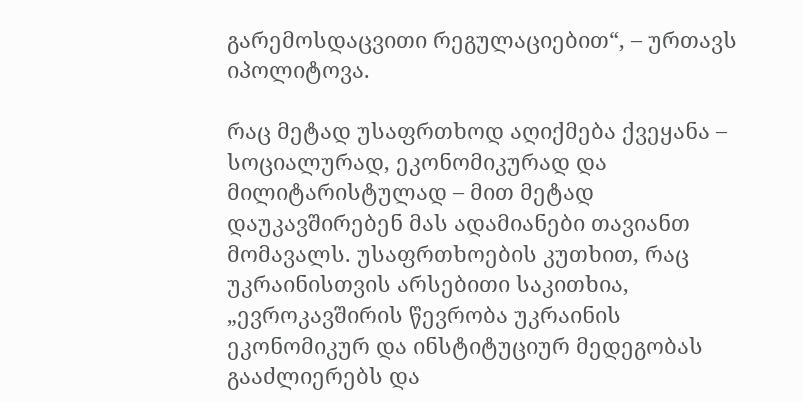გარემოსდაცვითი რეგულაციებით“, – ურთავს იპოლიტოვა.

რაც მეტად უსაფრთხოდ აღიქმება ქვეყანა – სოციალურად, ეკონომიკურად და მილიტარისტულად – მით მეტად დაუკავშირებენ მას ადამიანები თავიანთ მომავალს. უსაფრთხოების კუთხით, რაც უკრაინისთვის არსებითი საკითხია, „ევროკავშირის წევრობა უკრაინის ეკონომიკურ და ინსტიტუციურ მედეგობას გააძლიერებს და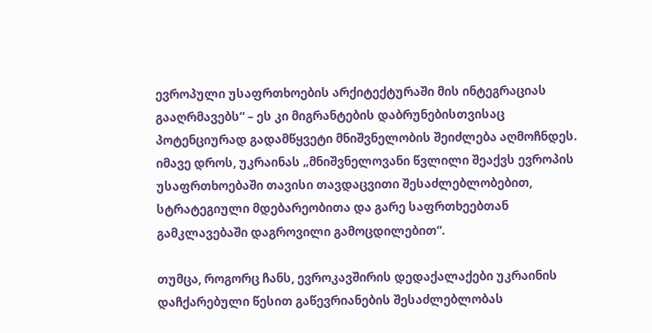ევროპული უსაფრთხოების არქიტექტურაში მის ინტეგრაციას გააღრმავებს“ – ეს კი მიგრანტების დაბრუნებისთვისაც პოტენციურად გადამწყვეტი მნიშვნელობის შეიძლება აღმოჩნდეს. იმავე დროს, უკრაინას „მნიშვნელოვანი წვლილი შეაქვს ევროპის უსაფრთხოებაში თავისი თავდაცვითი შესაძლებლობებით, სტრატეგიული მდებარეობითა და გარე საფრთხეებთან გამკლავებაში დაგროვილი გამოცდილებით“.

თუმცა, როგორც ჩანს, ევროკავშირის დედაქალაქები უკრაინის დაჩქარებული წესით გაწევრიანების შესაძლებლობას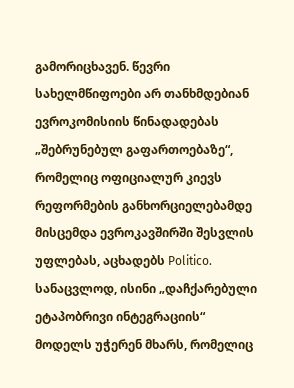გამორიცხავენ. წევრი სახელმწიფოები არ თანხმდებიან ევროკომისიის წინადადებას „შებრუნებულ გაფართოებაზე“, რომელიც ოფიციალურ კიევს რეფორმების განხორციელებამდე მისცემდა ევროკავშირში შესვლის უფლებას, აცხადებს Politico. სანაცვლოდ, ისინი „დაჩქარებული ეტაპობრივი ინტეგრაციის“ მოდელს უჭერენ მხარს, რომელიც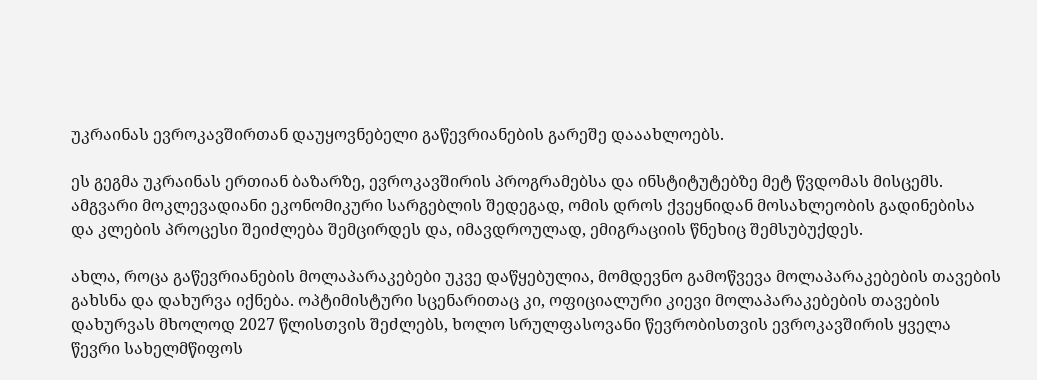უკრაინას ევროკავშირთან დაუყოვნებელი გაწევრიანების გარეშე დააახლოებს.

ეს გეგმა უკრაინას ერთიან ბაზარზე, ევროკავშირის პროგრამებსა და ინსტიტუტებზე მეტ წვდომას მისცემს. ამგვარი მოკლევადიანი ეკონომიკური სარგებლის შედეგად, ომის დროს ქვეყნიდან მოსახლეობის გადინებისა და კლების პროცესი შეიძლება შემცირდეს და, იმავდროულად, ემიგრაციის წნეხიც შემსუბუქდეს.

ახლა, როცა გაწევრიანების მოლაპარაკებები უკვე დაწყებულია, მომდევნო გამოწვევა მოლაპარაკებების თავების გახსნა და დახურვა იქნება. ოპტიმისტური სცენარითაც კი, ოფიციალური კიევი მოლაპარაკებების თავების დახურვას მხოლოდ 2027 წლისთვის შეძლებს, ხოლო სრულფასოვანი წევრობისთვის ევროკავშირის ყველა წევრი სახელმწიფოს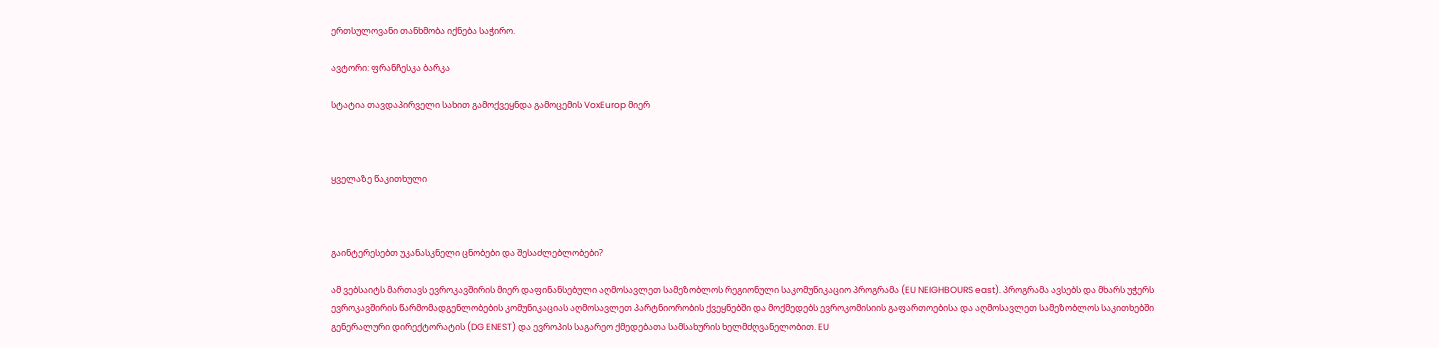ერთსულოვანი თანხმობა იქნება საჭირო.

ავტორი: ფრანჩესკა ბარკა

სტატია თავდაპირველი სახით გამოქვეყნდა გამოცემის VoxEurop მიერ



ყველაზე წაკითხული



გაინტერესებთ უკანასკნელი ცნობები და შესაძლებლობები?

ამ ვებსაიტს მართავს ევროკავშირის მიერ დაფინანსებული აღმოსავლეთ სამეზობლოს რეგიონული საკომუნიკაციო პროგრამა (EU NEIGHBOURS east). პროგრამა ავსებს და მხარს უჭერს ევროკავშირის წარმომადგენლობების კომუნიკაციას აღმოსავლეთ პარტნიორობის ქვეყნებში და მოქმედებს ევროკომისიის გაფართოებისა და აღმოსავლეთ სამეზობლოს საკითხებში გენერალური დირექტორატის (DG ENEST) და ევროპის საგარეო ქმედებათა სამსახურის ხელმძღვანელობით. EU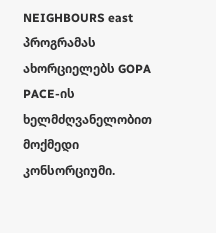NEIGHBOURS east პროგრამას ახორციელებს GOPA PACE-ის ხელმძღვანელობით მოქმედი კონსორციუმი.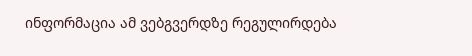ინფორმაცია ამ ვებგვერდზე რეგულირდება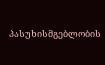პასუხისმგებლობის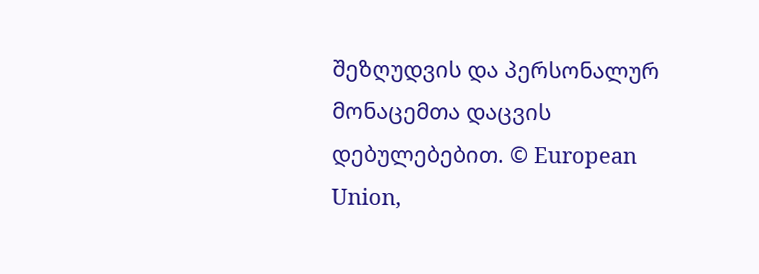შეზღუდვის და პერსონალურ მონაცემთა დაცვის დებულებებით. © European Union,